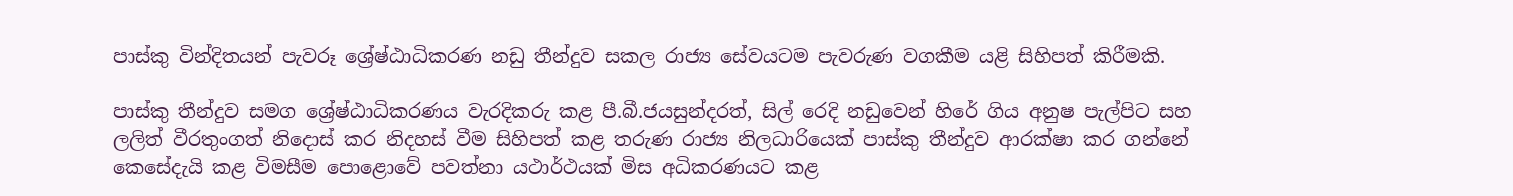පාස්කු වින්දිතයන් පැවරූ ශ්‍රේෂ්ඨාධිකරණ නඩු තීන්දුව සකල රාජ්‍ය සේවයටම පැවරුණ වගකීම යළි සිහිපත් කිරීමකි.

පාස්කු තීන්දුව සමග ශ්‍රේෂ්ඨාධිකරණය වැරදිකරු කළ පී.බී.ජයසුන්දරත්, සිල් රෙදි නඩුවෙන් හිරේ ගිය අනුෂ පැල්පිට සහ ලලිත් වීරතුංගත් නිදොස් කර නිදහස් වීම සිහිපත් කළ තරුණ රාජ්‍ය නිලධාරියෙක් පාස්කු තීන්දුව ආරක්ෂා කර ගන්නේ කෙසේදැයි කළ විමසීම පොළොවේ පවත්නා යථාර්ථයක් මිස අධිකරණයට කළ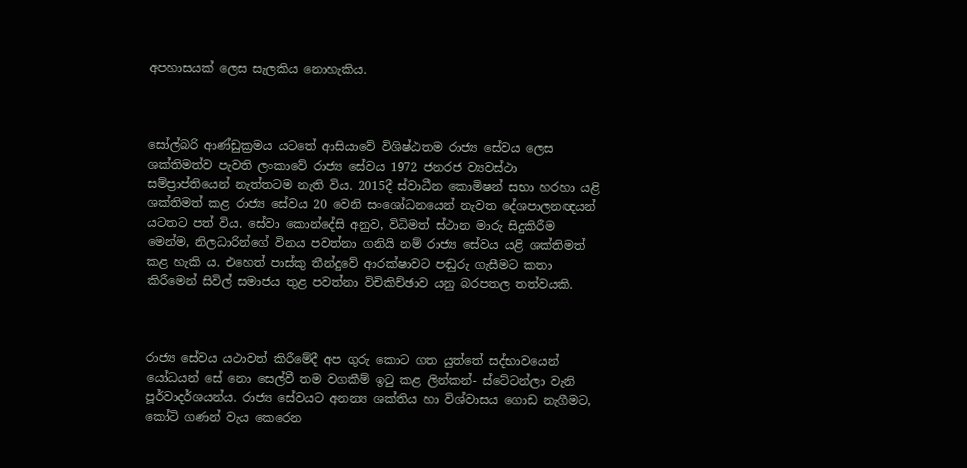අපහාසයක් ලෙස සැලකිය නොහැකිය.



සෝල්බරි ආණ්ඩුක්‍රමය යටතේ ආසියාවේ විශිෂ්ඨතම රාජ්‍ය සේවය ලෙස ශක්තිමත්ව පැවති ලංකාවේ රාජ්‍ය සේවය 1972 ජනරජ ව්‍යවස්ථා සම්ප්‍රාප්තියෙන් නැත්තටම නැති විය. 2015දී ස්වාධීන කොමිෂන් සභා හරහා යළි ශක්තිමත් කළ රාජ්‍ය සේවය 20 වෙනි සංශෝධනයෙන් නැවත දේශපාලනඥයන් යටතට පත් විය. සේවා කොන්දේසි අනුව, විධිමත් ස්ථාන මාරු සිදුකිරීම මෙන්ම, නිලධාරින්ගේ විනය පවත්නා ගනියි නම් රාජ්‍ය සේවය යළි ශක්තිමත් කළ හැකි ය. එහෙත් පාස්කු තීන්දුවේ ආරක්ෂාවට පඬුරු ගැසීමට කතා කිරීමෙන් සිවිල් සමාජය තුළ පවත්නා විචිකිච්ඡාව යනු බරපතල තත්වයකි.



රාජ්‍ය සේවය යථාවත් කිරීමේදී අප ගුරු කොට ගත යුත්තේ සද්භාවයෙන් යෝධයන් සේ නො සෙල්වී තම වගකීම් ඉටු කළ ලින්කන්- ස්ටේටන්ලා වැනි පූර්වාදර්ශයන්ය. රාජ්‍ය සේවයට අනන්‍ය ශක්තිය හා විශ්වාසය ගොඩ නැගීමට, කෝටි ගණන් වැය කෙරෙන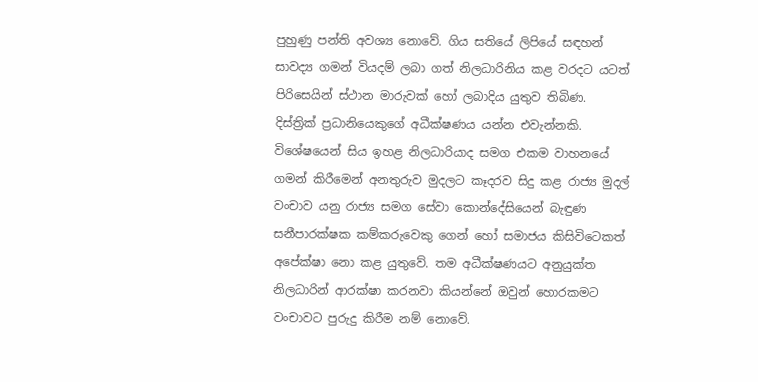පුහුණු පන්ති අවශ්‍ය නොවේ. ගිය සතියේ ලිපියේ සඳහන් සාවද්‍ය ගමන් වියදම් ලබා ගත් නිලධාරිනිය කළ වරදට යටත් පිරිසෙයින් ස්ථාන මාරුවක් හෝ ලබාදිය යුතුව තිබිණ. දිස්ත්‍රික් ප්‍රධානියෙකුගේ අධීක්ෂණය යන්න එවැන්නකි. විශේෂයෙන් සිය ඉහළ නිලධාරියාද සමග එකම වාහනයේ ගමන් කිරීමෙන් අනතුරුව මුදලට කෑදරව සිදු කළ රාජ්‍ය මුදල් වංචාව යනු රාජ්‍ය සමග සේවා කොන්දේසියෙන් බැඳුණ සනීපාරක්ෂක කම්කරුවෙකු ගෙන් හෝ සමාජය කිසිවිටෙකත් අපේක්ෂා නො කළ යුතුවේ. තම අධීක්ෂණයට අනුයුක්ත නිලධාරින් ආරක්ෂා කරනවා කියන්නේ ඔවුන් හොරකමට වංචාවට පුරුදු කිරීම නම් නොවේ.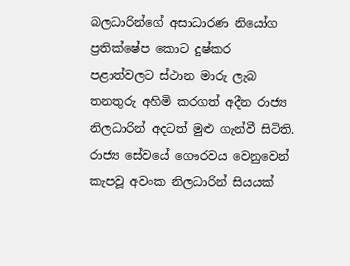බලධාරින්ගේ අසාධාරණ නියෝග ප්‍රතික්ෂේප කොට දුෂ්කර පළාත්වලට ස්ථාන මාරු ලැබ තනතුරු අහිමි කරගත් අදීන රාජ්‍ය නිලධාරින් අදටත් මුළු ගැන්වී සිටිති. රාජ්‍ය සේවයේ ගෞරවය වෙනුවෙන් කැපවූ අවංක නිලධාරින් සියයක්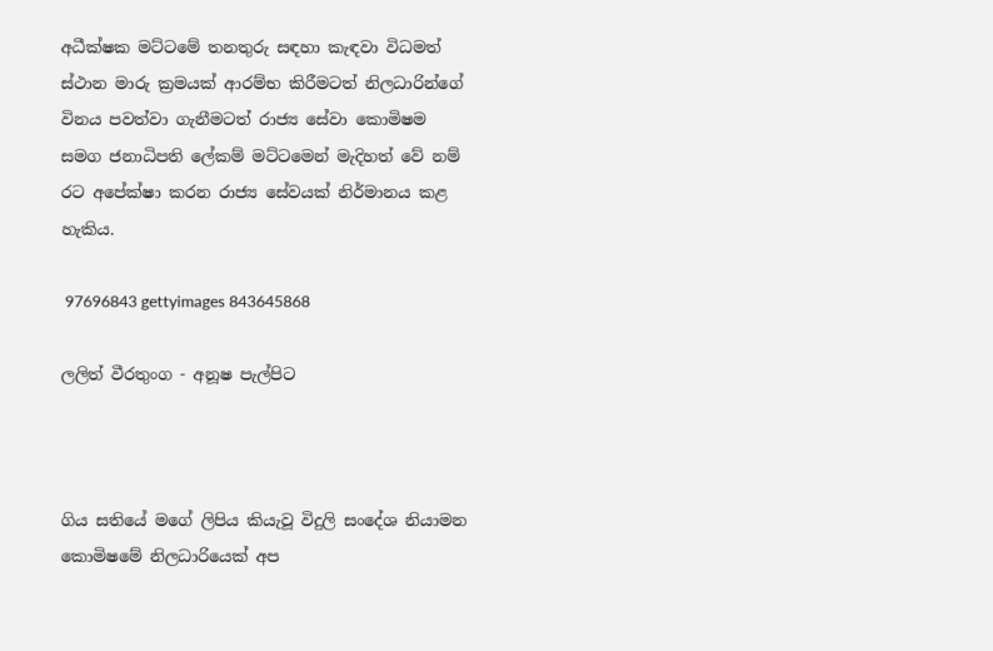අධීක්ෂක මට්ටමේ තනතුරු සඳහා කැඳවා විධමත්  ස්ථාන මාරු ක්‍රමයක් ආරම්භ කිරීමටත් නිලධාරින්ගේ විනය පවත්වා ගැනීමටත් රාජ්‍ය සේවා කොමිෂම සමග ජනාධිපති ලේකම් මට්ටමෙන් මැදිහත් වේ නම් රට අපේක්ෂා කරන රාජ්‍ය සේවයක් නිර්මානය කළ හැකිය.

 97696843 gettyimages 843645868

ලලිත් වීරතුංග - අනූෂ පැල්පිට



ගිය සතියේ මගේ ලිපිය කියැවූ විදුලි සංදේශ නියාමන කොමිෂමේ නිලධාරියෙක් අප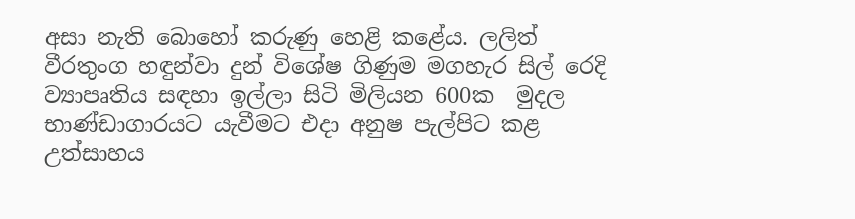අසා නැති බොහෝ කරුණු හෙළි කළේය. ලලිත් වීරතුංග හඳුන්වා දුන් විශේෂ ගිණුම මගහැර සිල් රෙදි ව්‍යාපෘතිය සඳහා ඉල්ලා සිටි මිලියන 600ක  මුදල භාණ්ඩාගාරයට යැවීමට එදා අනුෂ පැල්පිට කළ උත්සාහය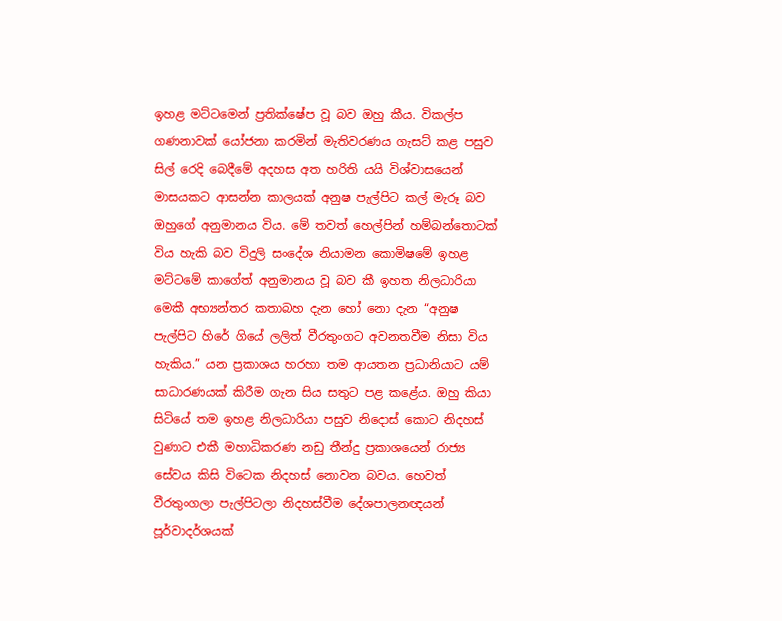ඉහළ මට්ටමෙන් ප්‍රතික්ෂේප වූ බව ඔහු කීය. විකල්ප ගණනාවක් යෝජනා කරමින් මැතිවරණය ගැසට් කළ පසුව සිල් රෙදි බෙදීමේ අදහස අත හරිති යයි විශ්වාසයෙන් මාසයකට ආසන්න කාලයක් අනුෂ පැල්පිට කල් මැරූ බව ඔහුගේ අනුමානය විය. මේ තවත් හෙල්පින් හම්බන්තොටක් විය හැකි බව විදුලි සංදේශ නියාමන කොමිෂමේ ඉහළ මට්ටමේ කාගේත් අනුමානය වූ බව කී ඉහත නිලධාරියා මෙකී අභ්‍යන්තර කතාබහ දැන හෝ නො දැන “අනුෂ පැල්පිට හිරේ ගියේ ලලිත් වීරතුංගට අවනතවීම නිසා විය හැකිය.” යන ප්‍රකාශය හරහා තම ආයතන ප්‍රධානියාට යම් සාධාරණයක් කිරීම ගැන සිය සතුට පළ කළේය. ඔහු කියා සිටියේ තම ඉහළ නිලධාරියා පසුව නිදොස් කොට නිදහස් වුණාට එකී මහාධිකරණ නඩු තීන්දු ප්‍රකාශයෙන් රාජ්‍ය සේවය කිසි විටෙක නිදහස් නොවන බවය. හෙවත් වීරතුංගලා පැල්පිටලා නිදහස්වීම දේශපාලනඥයන් පූර්වාදර්ශයක්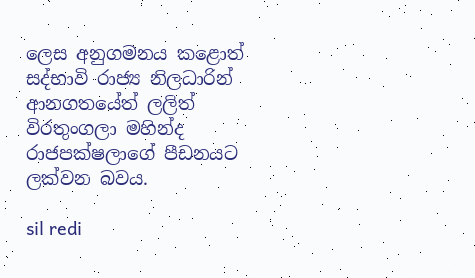ලෙස අනුගමනය කළොත් සද්භාවි රාජ්‍ය නිලධාරින් ආනගතයේත් ලලිත් විරතුංගලා මහින්ද රාජපක්ෂලාගේ පීඩනයට ලක්වන බවය.

sil redi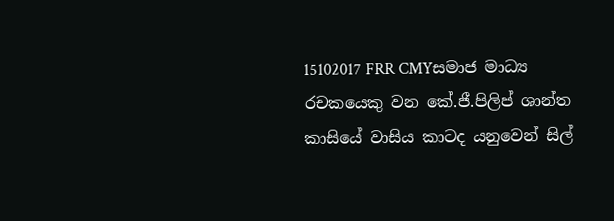15102017 FRR CMYසමාජ මාධ්‍ය රචකයෙකු වන කේ.ජී.පිලිප් ශාන්ත කාසියේ වාසිය කාටද යනුවෙන් සිල්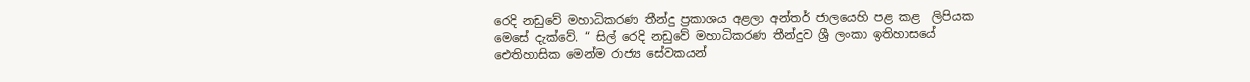රෙදි නඩුවේ මහාධිකරණ තීන්දු ප්‍රකාශය අළලා අන්තර් ජාලයෙහි පළ කළ  ලිපියක මෙසේ දැක්වේ. “ සිල් රෙදි නඩුවේ මහාධිකරණ තීන්දුව ශ්‍රී ලංකා ඉතිහාසයේ ඓතිහාසික මෙන්ම රාජ්‍ය සේවකයන්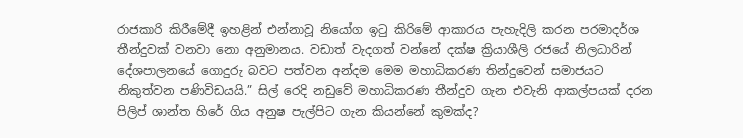රාජකාරි කිරීමේදී ඉහළින් එන්නාවූ නියෝග ඉටු කිරිමේ ආකාරය පැහැදිලි කරන පරමාදර්ශ තීන්දුවක් වනවා නො අනුමානය. වඩාත් වැදගත් වන්නේ දක්ෂ ක්‍රියාශීලි රජයේ නිලධාරින් දේශපාලනයේ ගොදුරු බවට පත්වන අන්දම මෙම මහාධිකරණ තින්දුවෙන් සමාජයට නිකුත්වන පණිවිඩයයි.” සිල් රෙදි නඩුවේ මහාධිකරණ තීන්දුව ගැන එවැනි ආකල්පයක් දරන පිලිප් ශාන්ත හිරේ ගිය අනුෂ පැල්පිට ගැන කියන්නේ කුමක්ද?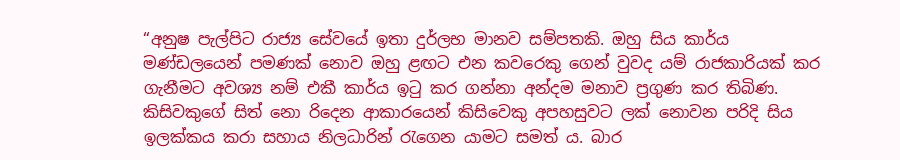“අනුෂ පැල්පිට රාජ්‍ය සේවයේ ඉතා දුර්ලභ මානව සම්පතකි. ඔහු සිය කාර්ය මණ්ඩලයෙන් පමණක් නොව ඔහු ළඟට එන කවරෙකු ගෙන් වුවද යම් රාජකාරියක් කර ගැනීමට අවශ්‍ය නම් එකී කාර්ය ඉටු කර ගන්නා අන්දම මනාව ප්‍රගුණ කර තිබිණ. කිසිවකුගේ සිත් නො රිදෙන ආකාරයෙන් කිසිවෙකු අපහසුවට ලක් නොවන පරිදි සිය ඉලක්කය කරා සහාය නිලධාරින් රැගෙන යාමට සමත් ය. බාර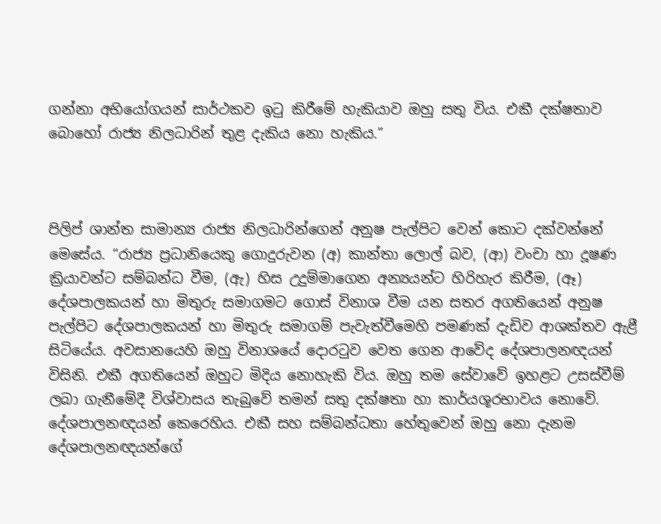ගන්නා අභියෝගයන් සාර්ථකව ඉටු කිරීමේ හැකියාව ඔහු සතු විය. එකී දක්ෂතාව  බොහෝ රාජ්‍ය නිලධාරින් තුළ දැකිය නො හැකිය.”



පිලිප් ශාන්ත සාමාන්‍ය රාජ්‍ය නිලධාරින්ගෙන් අනුෂ පැල්පිට වෙන් කොට දක්වන්නේ මෙසේය. “රාජ්‍ය ප්‍රධානියෙකු ගොදුරුවන (අ) කාන්තා ලොල් බව, (ආ) වංචා හා දූෂණ ක්‍රියාවන්ට සම්බන්ධ වීම, (ඇ) හිස උදුම්මාගෙන අන්‍යයන්ට හිරිහැර කිරීම, (ඈ) දේශපාලකයන් හා මිතුරු සමාගමට ගොස් විනාශ වීම යන සතර අගතියෙන් අනුෂ පැල්පිට දේශපාලකයන් හා මිතුරු සමාගම් පැවැත්වීමෙහි පමණක් දැඩිව ආශක්තව ඇළී සිටියේය. අවසානයෙහි ඔහු විනාශයේ දොරටුව වෙත ගෙන ආවේද දේශපාලනඥයන් විසිනි. එකී අගතියෙන් ඔහුට මිදිය නොහැකි විය. ඔහු තම සේවාවේ ඉහළට උසස්වීම් ලබා ගැනීමේදී විශ්වාසය තැබුවේ තමන් සතු දක්ෂතා හා කාර්යශූරභාවය නොවේ. දේශපාලනඥයන් කෙරෙහිය. එකී සහ සම්බන්ධතා හේතුවෙන් ඔහු නො දැනම දේශපාලනඥයන්ගේ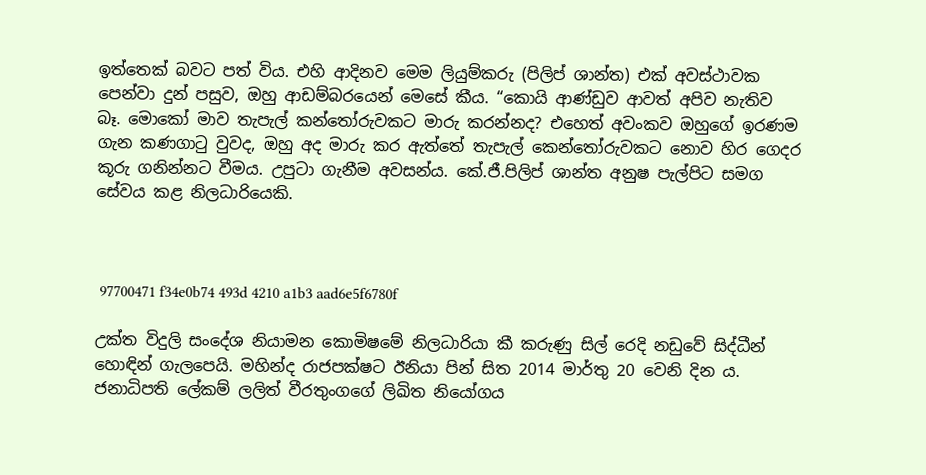ඉත්තෙක් බවට පත් විය. එහි ආදිනව මෙම ලියුම්කරු (පිලිප් ශාන්ත) එක් අවස්ථාවක පෙන්වා දුන් පසුව, ඔහු ආඩම්බරයෙන් මෙසේ කීය. “කොයි ආණ්ඩුව ආවත් අපිව නැතිව බෑ. මොකෝ මාව තැපැල් කන්තෝරුවකට මාරු කරන්නද? එහෙත් අවංකව ඔහුගේ ඉරණම ගැන කණගාටු වුවද, ඔහු අද මාරු කර ඇත්තේ තැපැල් කෙන්තෝරුවකට නොව හිර ගෙදර කූරු ගනින්නට වීමය. උපුටා ගැනීම අවසන්ය. කේ.ජී.පිලිප් ශාන්ත අනුෂ පැල්පිට සමග සේවය කළ නිලධාරියෙකි.



 97700471 f34e0b74 493d 4210 a1b3 aad6e5f6780f

උක්ත විදුලි සංදේශ නියාමන කොමිෂමේ නිලධාරියා කී කරුණු සිල් රෙදි නඩුවේ සිද්ධීන් හොඳින් ගැලපෙයි. මහින්ද රාජපක්ෂට ඊනියා පින් සිත 2014 මාර්තු 20 වෙනි දින ය. ජනාධිපති ලේකම් ලලිත් වීරතුංගගේ ලිඛිත නියෝගය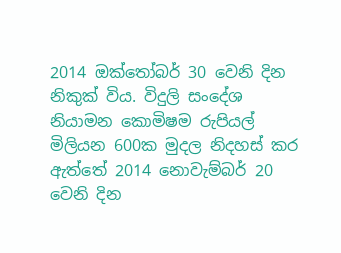2014 ඔක්තෝබර් 30 වෙනි දින නිකුක් විය. විදුලි සංදේශ නියාමන කොමිෂම රුපියල් මිලියන 600ක මුදල නිදහස් කර ඇත්තේ 2014 නොවැම්බර් 20 වෙනි දින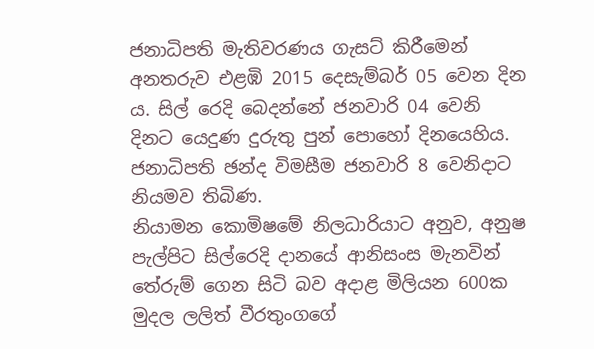ජනාධිපති මැතිවරණය ගැසට් කිරීමෙන් අනතරුව එළඹි 2015 දෙසැම්බර් 05 වෙන දින ය. සිල් රෙදි බෙදන්නේ ජනවාරි 04 වෙනි  දිනට යෙදුණ දුරුතු පුන් පොහෝ දිනයෙහිය. ජනාධිපති ඡන්ද විමසීම ජනවාරි 8 වෙනිදාට නියමව තිබිණ.
නියාමන කොමිෂමේ නිලධාරියාට අනුව, අනුෂ පැල්පිට සිල්රෙදි දානයේ ආනිසංස මැනවින් තේරුම් ගෙන සිටි බව අදාළ මිලියන 600ක මුදල ලලිත් වීරතුංගගේ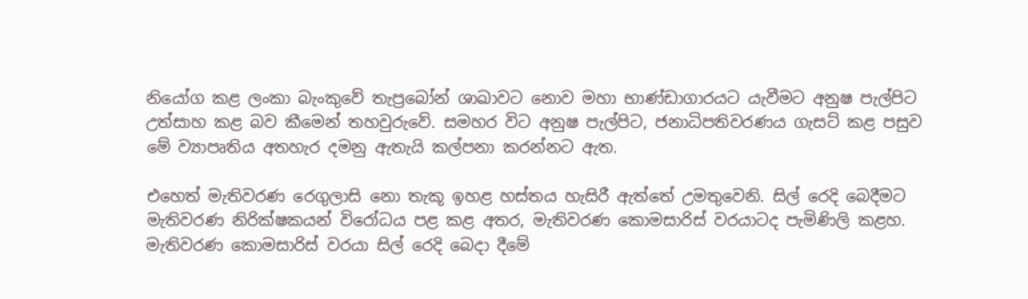නියෝග කළ ලංකා බැංකුවේ තැප්‍රබෝන් ශාඛාවට නොව මහා භාණ්ඩාගාරයට යැවීමට අනුෂ පැල්පිට උත්සාහ කළ බව කීමෙන් තහවුරුවේ. සමහර විට අනුෂ පැල්පිට, ජනාධිපතිවරණය ගැසට් කළ පසුව මේ ව්‍යාපෘතිය අතහැර දමනු ඇතැයි කල්පනා කරන්නට ඇත.

එහෙත් මැතිවරණ රෙගුලාසි නො තැකූ ඉහළ හස්තය හැසිරී ඇත්තේ උමතුවෙනි. සිල් රෙදි බෙදීමට මැතිවරණ නිරික්ෂකයන් විරෝධය පළ කළ අතර, මැතිවරණ කොමසාරිස් වරයාටද පැමිණිලි කළහ. මැතිවරණ කොමසාරිස් වරයා සිල් රෙදි බෙදා දීමේ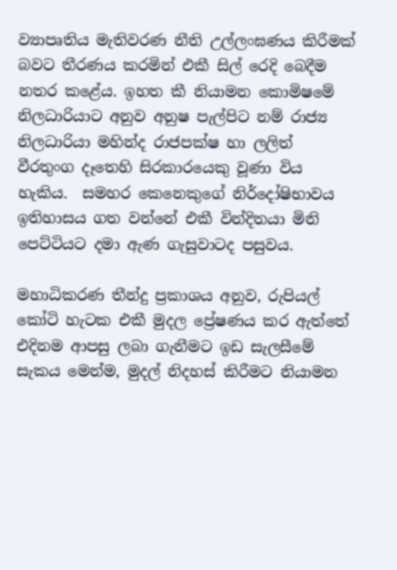ව්‍යාපෘතිය මැතිවරණ නීති උල්ලංඝණය කිරීමක් බවට තීරණය කරමින් එකී සිල් රෙදි බෙදීම නතර කළේය. ඉහත කී නියාමන කොමිෂමේ නිලධාරියාට අනුව අනුෂ පැල්පිට නම් රාජ්‍ය නිලධාරියා මහින්ද රාජපක්ෂ හා ලලිත් වීරතුංග දෑතෙහි සිරකාරයෙකු වූණා විය හැකිය.  සමහර කෙනෙකුගේ නිර්දෝෂිභාවය ඉතිහාසය ගත වන්නේ එකී වින්දිතයා මිනි පෙට්ටියට දමා ඇණ ගැසුවාටද පසුවය.

මහාධිකරණ තීන්දු ප්‍රකාශය අනුව, රුපියල් කෝටි හැටක එකී මුදල ප්‍රේෂණය කර ඇත්තේ එදිනම ආපසු ලබා ගැනීමට ඉඩ සැලසීමේ සැකය මෙන්ම, මුදල් නිදහස් කිරීමට නියාමන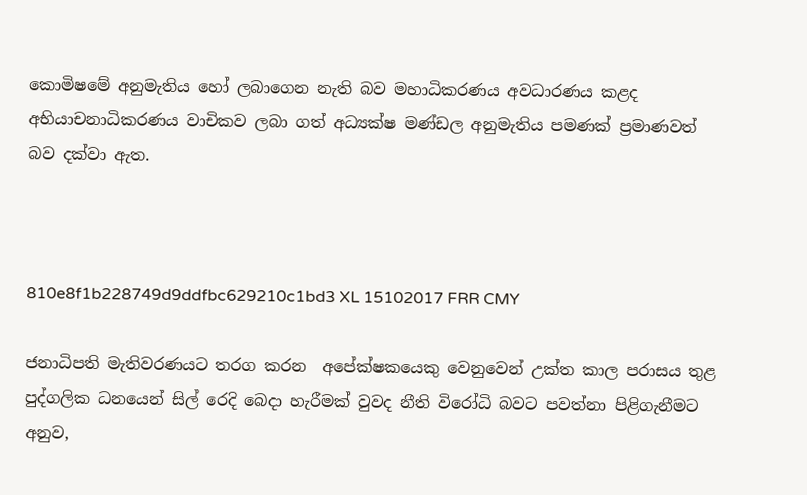කොමිෂමේ අනුමැතිය හෝ ලබාගෙන නැති බව මහාධිකරණය අවධාරණය කළද අභියාචනාධිකරණය වාචිකව ලබා ගත් අධ්‍යක්ෂ මණ්ඩල අනුමැතිය පමණක් ප්‍රමාණවත් බව දක්වා ඇත.



810e8f1b228749d9ddfbc629210c1bd3 XL 15102017 FRR CMY

ජනාධිපති මැතිවරණයට තරග කරන  අපේක්ෂකයෙකු වෙනුවෙන් උක්ත කාල පරාසය තුළ  පුද්ගලික ධනයෙන් සිල් රෙදි බෙදා හැරීමක් වුවද නීති විරෝධි බවට පවත්නා පිළිගැනීමට අනුව,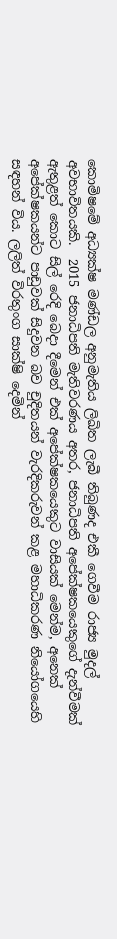කොමිෂමේ අධ්‍යක්ෂ මණ්ඩල අනුමැතිය ලිඛිත ලැබී තිබුණද එකී ගෙවීම රාජ්‍ය මුදල් අවභාවිතයකි.  2015 ජනාධිපති මැතිවරණය අතර, ජනාධිපති අපේක්ෂකයෙකුගේ දැන්වීමක් ඇතුළත් කොට සිල් රෙදි බෙදා දීමෙන් එක් අපේක්ෂකයෙකුට වාසියක් මෙන්ම, අනෙක් අපේක්ෂකයන්ට පාඩුවක් සිදුවන බව චුදිතයන් වැරදිකරුවන් කළ මහාධිකරණ නියෝගයෙහි සඳහන් විය. ලලිත් විරතුංග සාක්ෂි දෙමින්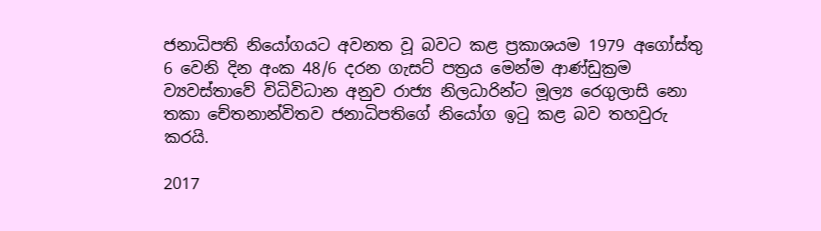ජනාධිපති නියෝගයට අවනත වූ බවට කළ ප්‍රකාශයම 1979 අගෝස්තු 6 වෙනි දින අංක 48/6 දරන ගැසට් පත්‍රය මෙන්ම ආණ්ඩුක්‍රම ව්‍යවස්තාවේ විධිවිධාන අනුව රාජ්‍ය නිලධාරින්ට මූල්‍ය රෙගුලාසි නො තකා චේතනාන්විතව ජනාධිපතිගේ නියෝග ඉටු කළ බව තහවුරු කරයි.

2017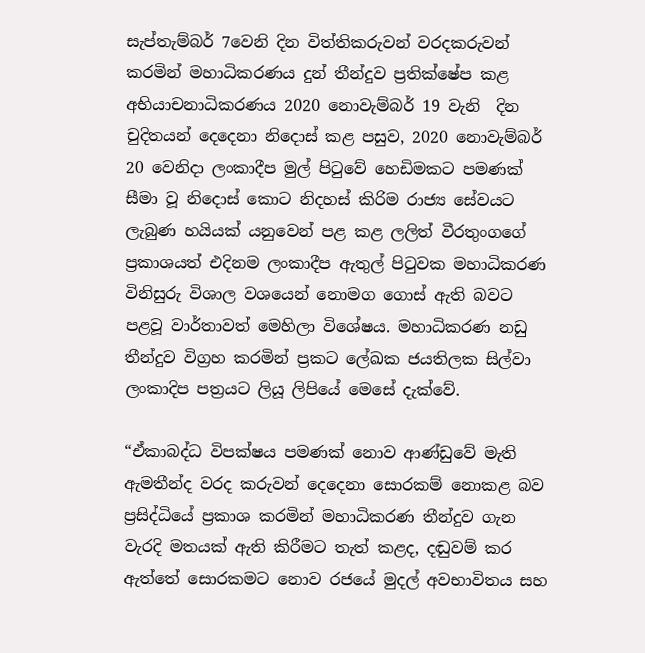සැප්තැම්බර් 7වෙනි දින විත්තිකරුවන් වරදකරුවන් කරමින් මහාධිකරණය දුන් තීන්දුව ප්‍රතික්ෂේප කළ අභියාචනාධිකරණය 2020 නොවැම්බර් 19 වැනි  දින චුදිතයන් දෙදෙනා නිදොස් කළ පසුව, 2020 නොවැම්බර් 20 වෙනිදා ලංකාදීප මුල් පිටුවේ හෙඩිමකට පමණක් සීමා වූ නිදොස් කොට නිදහස් කිරිම රාජ්‍ය සේවයට ලැබුණ හයියක් යනුවෙන් පළ කළ ලලිත් වීරතුංගගේ ප්‍රකාශයත් එදිනම ලංකාදීප ඇතුල් පිටුවක මහාධිකරණ විනිසුරු විශාල වශයෙන් නොමග ගොස් ඇති බවට පළවූ වාර්තාවත් මෙහිලා විශේෂය. මහාධිකරණ නඩු තීන්දුව විග්‍රහ කරමින් ප්‍රකට ලේඛක ජයතිලක සිල්වා ලංකාදිප පත්‍රයට ලියූ ලිපියේ මෙසේ දැක්වේ.

“ඒකාබද්ධ විපක්ෂය පමණක් නොව ආණ්ඩුවේ මැති ඇමතීන්ද වරද කරුවන් දෙදෙනා සොරකම් නොකළ බව ප්‍රසිද්ධියේ ප්‍රකාශ කරමින් මහාධිකරණ තීන්දුව ගැන වැරදි මතයක් ඇති කිරීමට තැත් කළද, දඬුවම් කර ඇත්තේ සොරකමට නොව රජයේ මුදල් අවභාවිතය සහ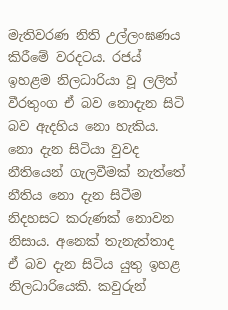මැතිවරණ නිති උල්ලංඝණය කිරීමේ වරදටය. රජය් ඉහළම නිලධාරියා වූ ලලිත් වීරතුංග ඒ බව නොදැන සිටි බව ඇදහිය නො හැකිය. නො දැන සිටියා වුවද නීතියෙන් ගැලවීමක් නැත්තේ නීතිය නො දැන සිටීම නිදහසට කරුණක් නොවන නිසාය. අනෙක් තැනැත්තාද ඒ බව දැන සිටිය යුතු ඉහළ නිලධාරියෙකි. කවුරුන්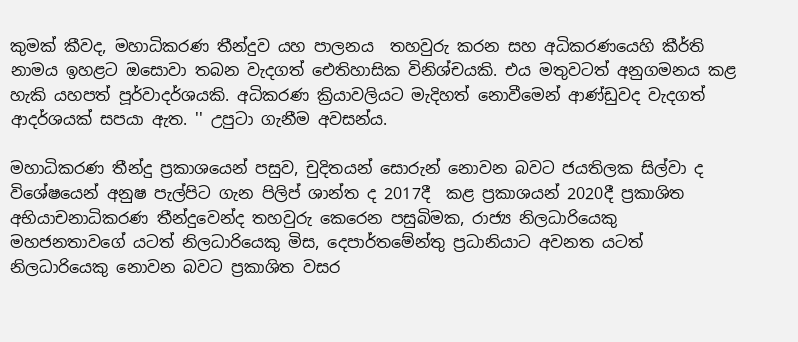කුමක් කීවද, මහාධිකරණ තීන්දුව යහ පාලනය  තහවුරු කරන සහ අධිකරණයෙහි කීර්ති නාමය ඉහළට ඔසොවා තබන වැදගත් ඓතිහාසික විනිශ්චයකි. එය මතුවටත් අනුගමනය කළ හැකි යහපත් පූර්වාදර්ශයකි. අධිකරණ ක්‍රියාවලියට මැදිහත් නොවීමෙන් ආණ්ඩුවද වැදගත් ආදර්ශයක් සපයා ඇත. '' උපුටා ගැනීම අවසන්ය.

මහාධිකරණ තීන්දු ප්‍රකාශයෙන් පසුව, චුදිතයන් සොරුන් නොවන බවට ජයතිලක සිල්වා ද විශේෂයෙන් අනුෂ පැල්පිට ගැන පිලිප් ශාන්ත ද 2017දී  කළ ප්‍රකාශයන් 2020දී ප්‍රකාශිත අභියාචනාධිකරණ තීන්දුවෙන්ද තහවුරු කෙරෙන පසුබිමක, රාජ්‍ය නිලධාරියෙකු මහජනතාවගේ යටත් නිලධාරියෙකු මිස, දෙපාර්තමේන්තු ප්‍රධානියාට අවනත යටත් නිලධාරියෙකු නොවන බවට ප්‍රකාශිත වසර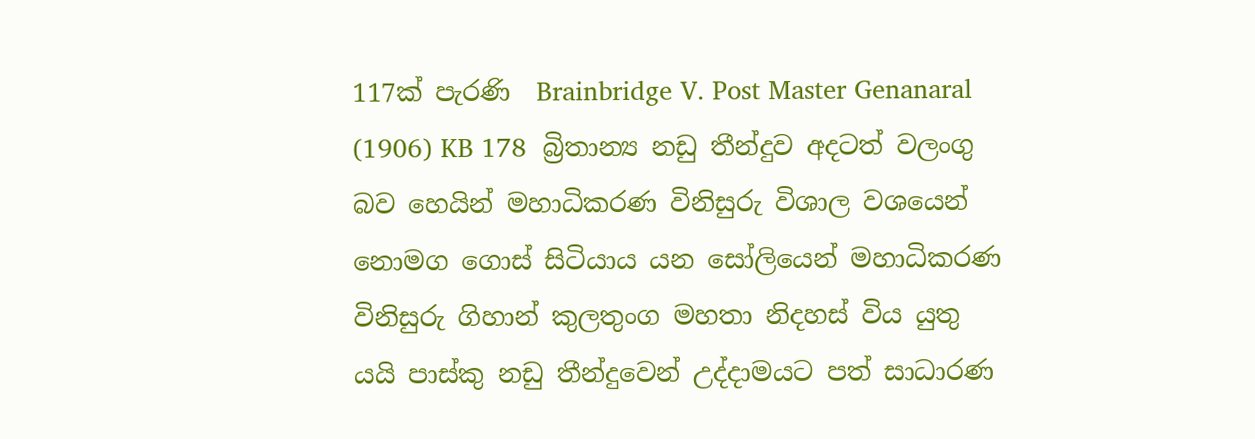117ක් පැරණි  Brainbridge V. Post Master Genanaral (1906) KB 178  බ්‍රිතාන්‍ය නඩු තීන්දුව අදටත් වලංගු බව හෙයින් මහාධිකරණ විනිසුරු විශාල වශයෙන් නොමග ගොස් සිටියාය යන සෝලියෙන් මහාධිකරණ විනිසුරු ගිහාන් කුලතුංග මහතා නිදහස් විය යුතු යයි පාස්කු නඩු තීන්දුවෙන් උද්දාමයට පත් සාධාරණ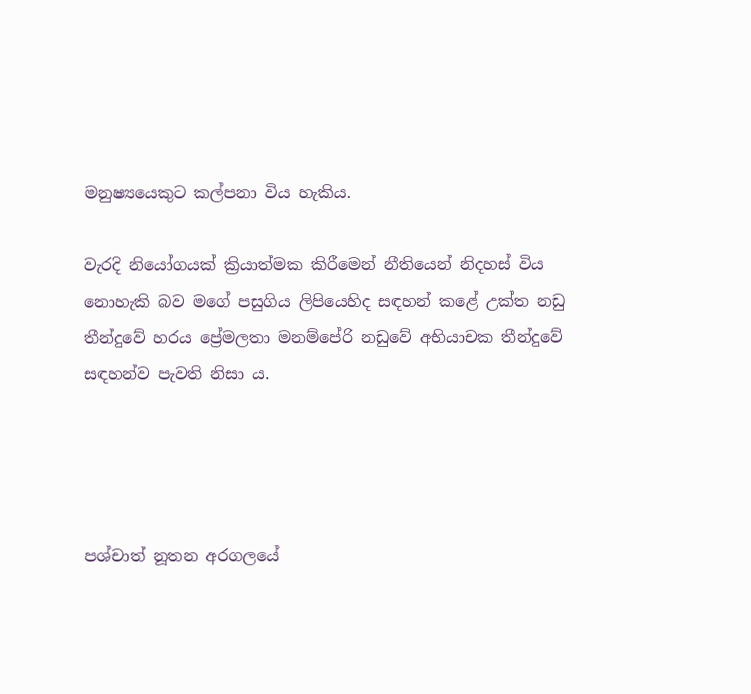මනුෂ්‍යයෙකුට කල්පනා විය හැකිය.

වැරදි නියෝගයක් ක්‍රියාත්මක කිරීමෙන් නීතියෙන් නිදහස් විය නොහැකි බව මගේ පසුගිය ලිපියෙහිද සඳහන් කළේ උක්ත නඩු තීන්දුවේ හරය ප්‍රේමලතා මනම්පේරි නඩුවේ අභියාචක තීන්දුවේ සඳහන්ව පැවති නිසා ය.




පශ්චාත් නූතන අරගලයේ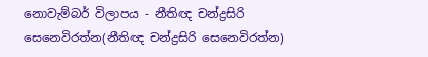නොවැම්බර් විලාපය - නීතිඥ චන්ද්‍රසිරි සෙනෙවිරත්න(නීතිඥ චන්ද්‍රසිරි සෙනෙවිරත්න)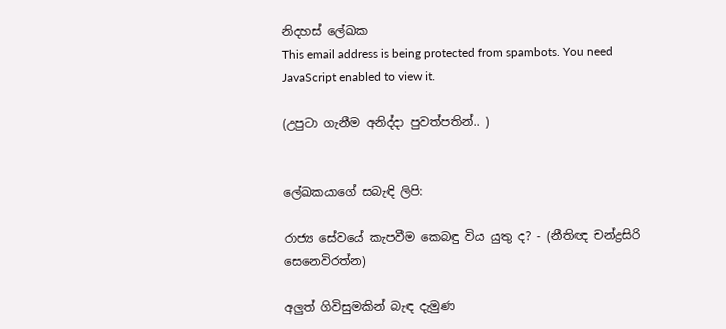නිදහස් ලේඛක
This email address is being protected from spambots. You need JavaScript enabled to view it.

(උපුටා ගැනීම අනිද්දා පුවත්පතින්.. )


ලේඛකයාගේ සබැඳි ලිපි:

රාජ්‍ය සේවයේ කැපවීම කෙබඳු විය යුතු ද? - (නීතිඥ චන්ද්‍රසිරි සෙනෙවිරත්න)

අලුත් ගිවිසුමකින් බැඳ දැමුණ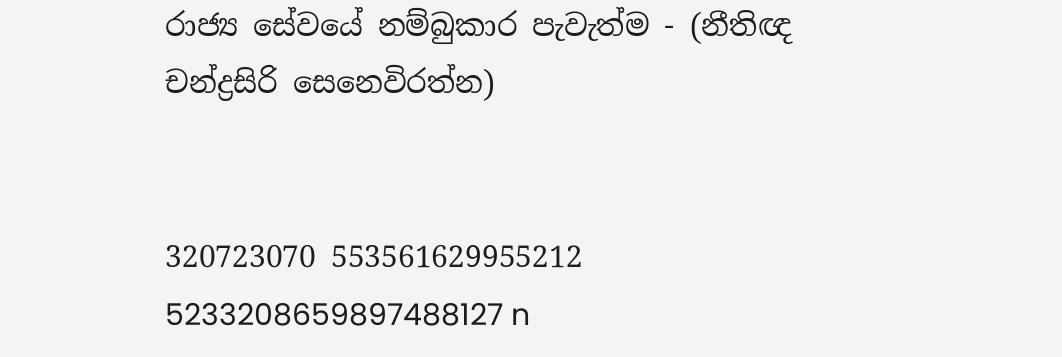රාජ්‍ය සේවයේ නම්බුකාර පැවැත්ම - (නීතිඥ චන්ද්‍රසිරි සෙනෙවිරත්න)


320723070 553561629955212 5233208659897488127 n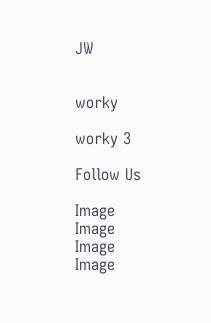JW


worky

worky 3

Follow Us

Image
Image
Image
Image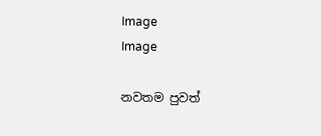Image
Image

නවතම පුවත්